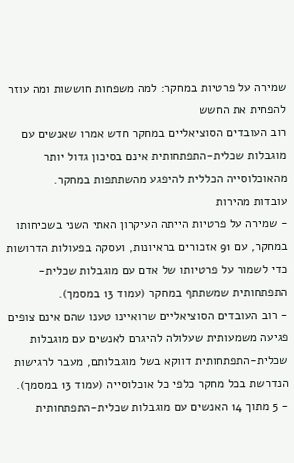שמירה על פרטיות במחקר: למה משפחות חוששות ומה עוזר להפחית את החשש
רוב העובדים הסוציאליים במחקר חדש אמרו שאנשים עם מוגבלות שכלית-התפתחותית אינם בסיכון גדול יותר מהאוכלוסייה הכללית להיפגע מהשתתפות במחקר.
עובדות מהירות
- שמירה על פרטיות הייתה העיקרון האתי השני בשכיחותו במחקר, עם 91 אזכורים בראיונות, ועסקה בפעולות הדרושות כדי לשמור על פרטיותו של אדם עם מוגבלות שכלית-התפתחותית שמשתתף במחקר (עמוד 13 במסמך).
- רוב העובדים הסוציאליים שרואיינו טענו שהם אינם צופים פגיעה משמעותית שעלולה להיגרם לאנשים עם מוגבלות שכלית-התפתחותית דווקא בשל מוגבלותם, מעבר לרגישות הנדרשת בכל מחקר כלפי כל אוכלוסייה (עמוד 13 במסמך).
- 5 מתוך 14 האנשים עם מוגבלות שכלית-התפתחותית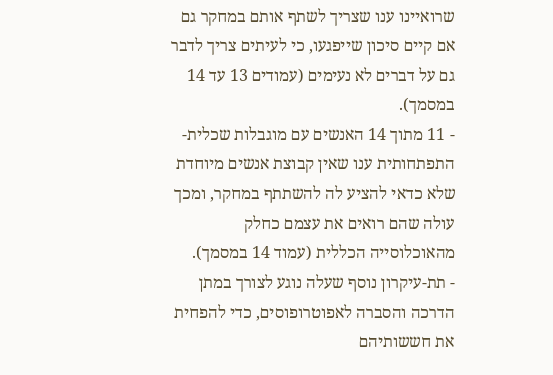שרואיינו ענו שצריך לשתף אותם במחקר גם אם קיים סיכון שייפגעו, כי לעיתים צריך לדבר גם על דברים לא נעימים (עמודים 13 עד 14 במסמך).
- 11 מתוך 14 האנשים עם מוגבלות שכלית-התפתחותית ענו שאין קבוצת אנשים מיוחדת שלא כדאי להציע לה להשתתף במחקר, ומכך עולה שהם רואים את עצמם כחלק מהאוכלוסייה הכללית (עמוד 14 במסמך).
- תת-עיקרון נוסף שעלה נוגע לצורך במתן הדרכה והסברה לאפוטרופוסים, כדי להפחית את חששותיהם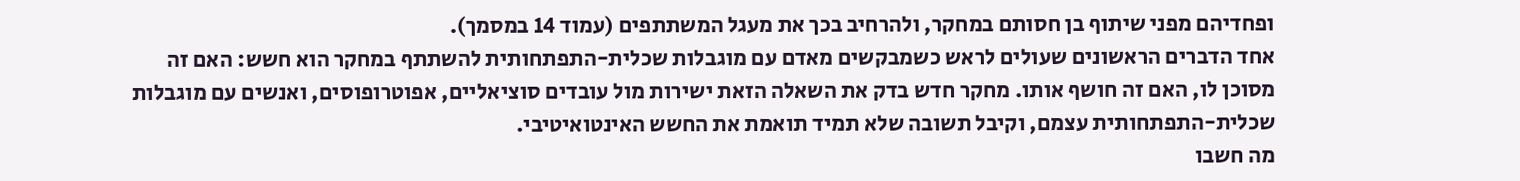ופחדיהם מפני שיתוף בן חסותם במחקר, ולהרחיב בכך את מעגל המשתתפים (עמוד 14 במסמך).
אחד הדברים הראשונים שעולים לראש כשמבקשים מאדם עם מוגבלות שכלית-התפתחותית להשתתף במחקר הוא חשש: האם זה מסוכן לו, האם זה חושף אותו. מחקר חדש בדק את השאלה הזאת ישירות מול עובדים סוציאליים, אפוטרופוסים, ואנשים עם מוגבלות שכלית-התפתחותית עצמם, וקיבל תשובה שלא תמיד תואמת את החשש האינטואיטיבי.
מה חשבו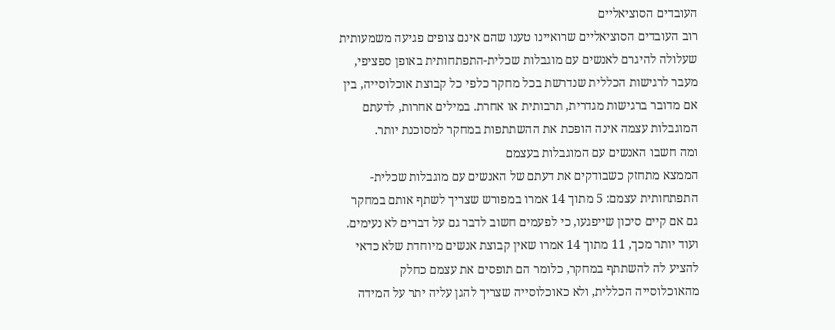העובדים הסוציאליים
רוב העובדים הסוציאליים שרואיינו טענו שהם אינם צופים פגיעה משמעותית שעלולה להיגרם לאנשים עם מוגבלות שכלית-התפתחותית באופן ספציפי, מעבר לרגישות הכללית שנדרשת בכל מחקר כלפי כל קבוצת אוכלוסייה, בין אם מדובר ברגישות מגדרית, תרבותית או אחרת. במילים אחרות, לדעתם המוגבלות עצמה אינה הופכת את ההשתתפות במחקר למסוכנת יותר.
ומה חשבו האנשים עם המוגבלות בעצמם
הממצא מתחזק כשבודקים את דעתם של האנשים עם מוגבלות שכלית-התפתחותית עצמם: 5 מתוך 14 אמרו במפורש שצריך לשתף אותם במחקר גם אם קיים סיכון שייפגעו, כי לפעמים חשוב לדבר גם על דברים לא נעימים. ועוד יותר מכך, 11 מתוך 14 אמרו שאין קבוצת אנשים מיוחדת שלא כדאי להציע לה להשתתף במחקר, כלומר הם תופסים את עצמם כחלק מהאוכלוסייה הכללית, ולא כאוכלוסייה שצריך להגן עליה יתר על המידה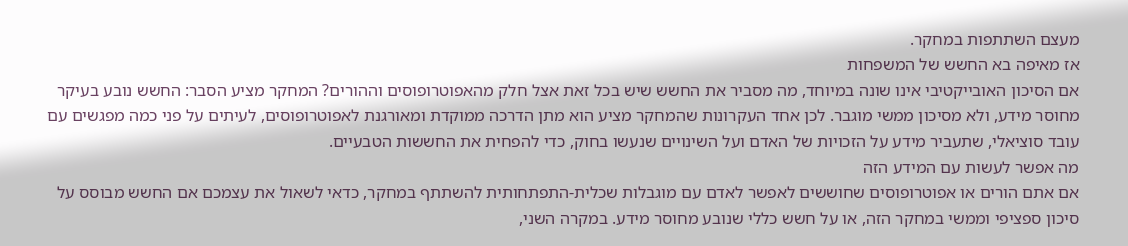מעצם השתתפות במחקר.
אז מאיפה בא החשש של המשפחות
אם הסיכון האובייקטיבי אינו שונה במיוחד, מה מסביר את החשש שיש בכל זאת אצל חלק מהאפוטרופוסים וההורים? המחקר מציע הסבר: החשש נובע בעיקר מחוסר מידע, ולא מסיכון ממשי מוגבר. לכן אחד העקרונות שהמחקר מציע הוא מתן הדרכה ממוקדת ומאורגנת לאפוטרופוסים, לעיתים על פני כמה מפגשים עם עובד סוציאלי, שתעביר מידע על הזכויות של האדם ועל השינויים שנעשו בחוק, כדי להפחית את החששות הטבעיים.
מה אפשר לעשות עם המידע הזה
אם אתם הורים או אפוטרופוסים שחוששים לאפשר לאדם עם מוגבלות שכלית-התפתחותית להשתתף במחקר, כדאי לשאול את עצמכם אם החשש מבוסס על סיכון ספציפי וממשי במחקר הזה, או על חשש כללי שנובע מחוסר מידע. במקרה השני,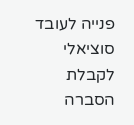פנייה לעובד סוציאלי לקבלת הסברה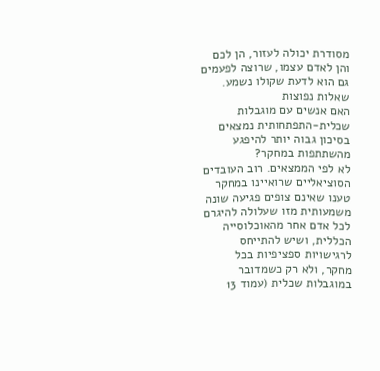מסודרת יכולה לעזור, הן לכם והן לאדם עצמו, שרוצה לפעמים גם הוא לדעת שקולו נשמע.
שאלות נפוצות
האם אנשים עם מוגבלות שכלית-התפתחותית נמצאים בסיכון גבוה יותר להיפגע מהשתתפות במחקר?
לא לפי הממצאים. רוב העובדים הסוציאליים שרואיינו במחקר טענו שאינם צופים פגיעה שונה משמעותית מזו שעלולה להיגרם לכל אדם אחר מהאוכלוסייה הכללית, ושיש להתייחס לרגישויות ספציפיות בכל מחקר, ולא רק כשמדובר במוגבלות שכלית (עמוד 13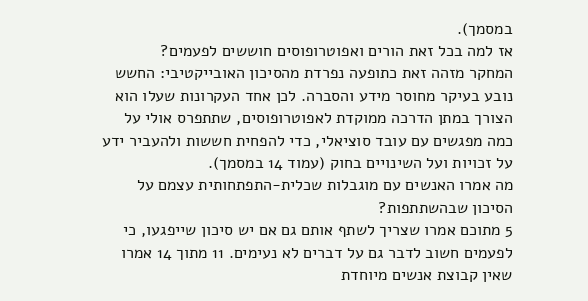במסמך).
אז למה בכל זאת הורים ואפוטרופוסים חוששים לפעמים?
המחקר מזהה זאת כתופעה נפרדת מהסיכון האובייקטיבי: החשש נובע בעיקר מחוסר מידע והסברה. לכן אחד העקרונות שעלו הוא הצורך במתן הדרכה ממוקדת לאפוטרופוסים, שתתפרס אולי על כמה מפגשים עם עובד סוציאלי, כדי להפחית חששות ולהעביר ידע על זכויות ועל השינויים בחוק (עמוד 14 במסמך).
מה אמרו האנשים עם מוגבלות שכלית-התפתחותית עצמם על הסיכון שבהשתתפות?
5 מתוכם אמרו שצריך לשתף אותם גם אם יש סיכון שייפגעו, כי לפעמים חשוב לדבר גם על דברים לא נעימים. 11 מתוך 14 אמרו שאין קבוצת אנשים מיוחדת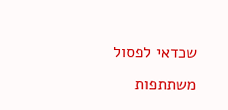שכדאי לפסול משתתפות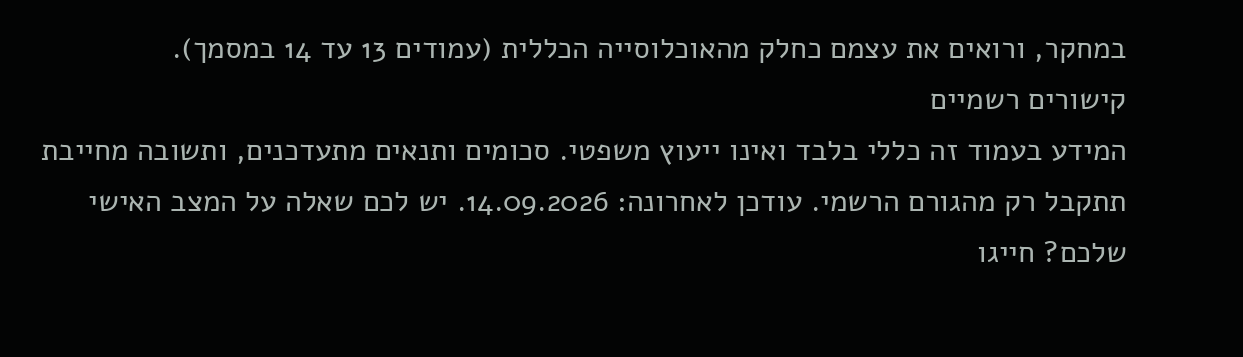במחקר, ורואים את עצמם כחלק מהאוכלוסייה הכללית (עמודים 13 עד 14 במסמך).
קישורים רשמיים
המידע בעמוד זה כללי בלבד ואינו ייעוץ משפטי. סכומים ותנאים מתעדכנים, ותשובה מחייבת תתקבל רק מהגורם הרשמי. עודכן לאחרונה: 14.09.2026. יש לכם שאלה על המצב האישי שלכם? חייגו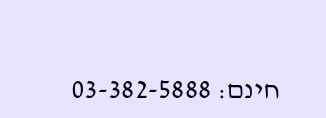חינם: 03-382-5888